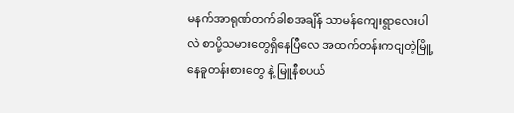မနက်အာရုဏ်တက်ခါစအချိန် သာမန်ကျေးရွာလေးပါလဲ စာပို့သမားတွေရှိနေပြီလေ အထက်တန်းကငျတဲ့မြိူ့နေခူတန်းစားတွေ နဲ့ မြူနီစပယ်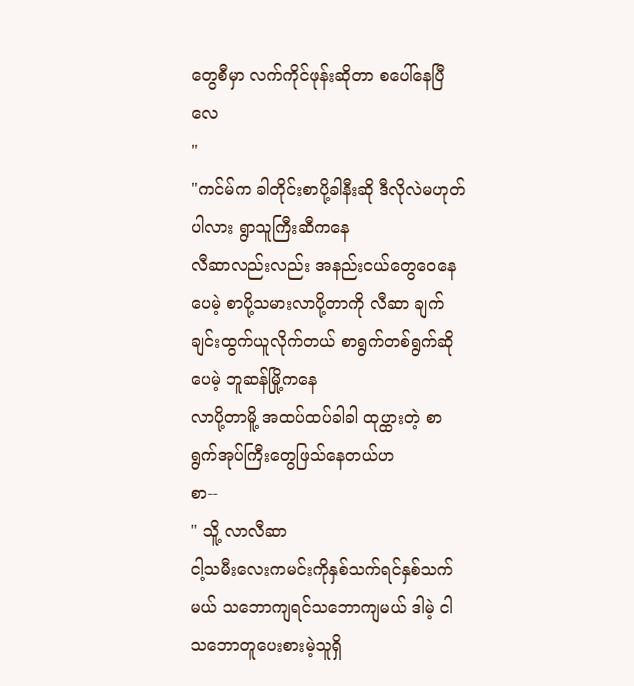တွေစီမှာ လက်ကိုင်ဖုန်းဆိုတာ စပေါ်နေပြီလေ
"
"ကင်မ်က ခါတိုင်းစာပို့ခါနီးဆို ဒီလိုလဲမဟုတ်ပါလား ရွာသူကြီးဆီကနေ
လီဆာလည်းလည်း အနည်းငယ်တွေဝေနေပေမဲ့ စာပို့သမားလာပို့တာကို လီဆာ ချက်ချင်းထွက်ယူလိုက်တယ် စာရွက်တစ်ရွက်ဆိုပေမဲ့ ဘူဆန်မြို့ကနေ
လာပို့တာမိူ့ အထပ်ထပ်ခါခါ ထုပ္ထားတဲ့ စာရွက်အုပ်ကြီးတွေဖြသ်နေတယ်ဟ
စာ--
" သိူ့ လာလီဆာ
ငါ့သမီးလေးကမင်းကိုနှစ်သက်ရင်နှစ်သက်မယ် သဘောကျရင်သဘောကျမယ် ဒါမဲ့ ငါသဘောတူပေးစားမဲ့သူရှိ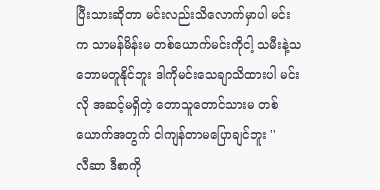ပြီးသားဆိုတာ မင်းလည်းသိလောက်မှာပါ မင်းက သာမန်မိန်းမ တစ်ယောက်မင်းကိုငါ့ သမီးနဲ့သဘောမတူနိုင်ဘူး ဒါကိုမင်းသေချာသိထားပါ မင်းလို အဆင့်မရှိတဲ့ တောသူတောင်သားမ တစ်ယောက်အတွက် ငါကျန်တာမပြောချင်ဘူး ''
လီဆာ ဒီစာကို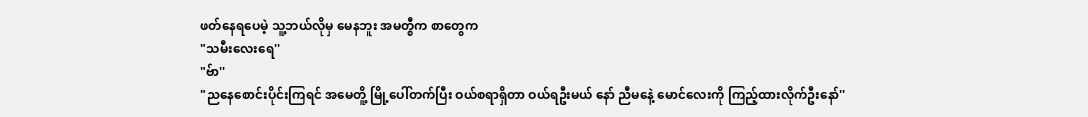ဖတ်နေရပေမဲ့ သူ့ဘယ်လိုမှ မေနဘူး အမတ္စီက စာတွေက
"သမီးလေးရေ''
"ဗ်ာ''
"ညနေစောင်းပိုင်းကြရင် အမေတိူ့ မြို့ပေါ်တက်ပြီး ဝယ်စရာရှိတာ ဝယ်ရဦးမယ် နော် ညီမနေဲ့ မောင်လေးကို ကြည့်ထားလိုက်ဦးနော်''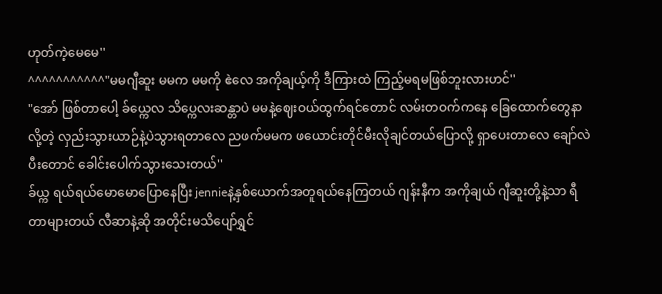ဟုတ်ကဲ့မေမေ''
^^^^^^^^^^^"မမဂျီဆူး မမက မမကို ဧဲလေ အကိုချယ့်ကို ဒီကြားထဲ ကြည့်မရမဖြစ်ဘူးလားဟင်''
"အော် ဖြစ်တာပေါ့ ခ်ယ္ကေလ သိပ္ကေလးဆန္တာပဲ မမနဲ့ဈေးဝယ်ထွက်ရင်တောင် လမ်းတဝက်ကနေ ခြေထောက်တွေနာလို့တဲ့ လှည်းသွားယာဉ်နဲ့ပဲသွားရတာလေ ညဖက်မမက ဖယောင်းတိုင်မီးလိုချင်တယ်ပြောလို့ ရှာပေးတာလေ ချော်လဲပီးတောင် ခေါင်းပေါက်သွားသေးတယ်''
ခ်ယ္က ရယ်ရယ်မောမောပြောနေပြီး jennieနဲ့နှစ်ယောက်အတူရယ်နေကြတယ် ဂျန်းနီက အကိုချယ် ဂျီဆူးတို့နဲ့သာ ရီတာများတယ် လီဆာနဲ့ဆို အတိုင်းမသိပျော်ရွှင်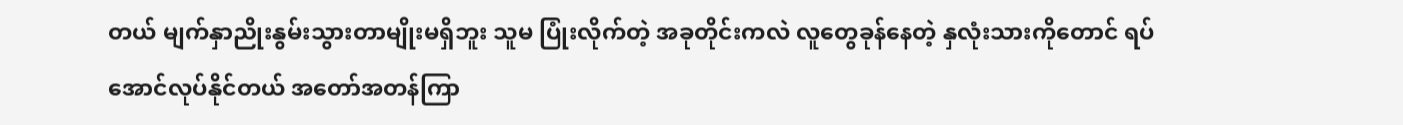တယ် မျက်နှာညိုးနွမ်းသွားတာမျိုးမရှိဘူး သူမ ပြုံးလိုက်တဲ့ အခုတိုင်းကလဲ လူတွေခုန်နေတဲ့ နှလုံးသားကိုတောင် ရပ်အောင်လုပ်နိုင်တယ် အတော်အတန်ကြာ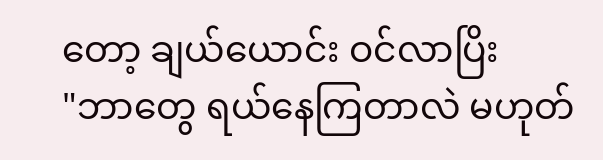တော့ ချယ်ယောင်း ဝင်လာပြိး
"ဘာတွေ ရယ်နေကြတာလဲ မဟုတ်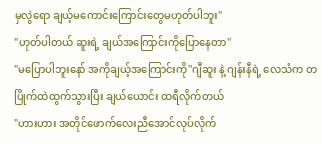မှလွဲရော ချယ့်မကောင်းကြောင်းတွေမဟုတ်ပါဘူး''
"ဟုတ်ပါတယ် ဆူးရဲ့ ချယ်အကြောင်းကိုပြောနေတာ''
"မပြောပါဘူးနော် အကိုချယ့်အကြောင်းကို''ဂျီဆူး နဲ့ ဂျန်းနီရဲ့ လေသံက တပြိုက်ထဲထွက်သွားပြီး ချယ်ယောင်း ထရီလိုက်တယ်
"ဟားဟား အတိုင်ဖောက်လေးညီအောင်လုပ်လိုက်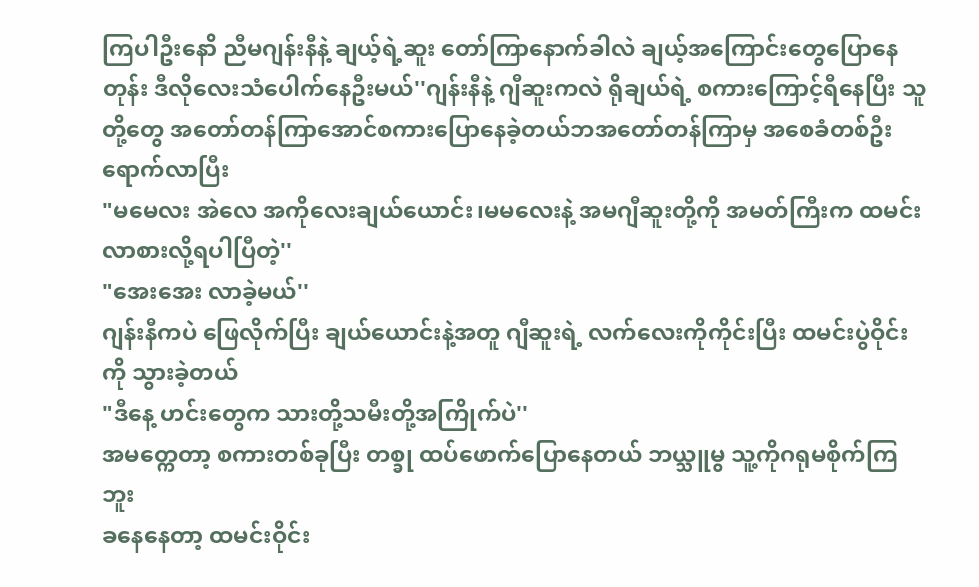ကြပါဦးနောိ ညီမဂျန်းနီနဲ့ ချယ့်ရဲ့ဆူး တော်ကြာနောက်ခါလဲ ချယ့်အကြောင်းတွေပြောနေတုန်း ဒီလိုလေးသံပေါက်နေဦးမယ်''ဂျန်းနီနဲ့ ဂျီဆူးကလဲ ရိုချယ်ရဲ့ စကားကြောင့်ရီနေပြီး သူတို့တွေ အတော်တန်ကြာအောင်စကားပြောနေခဲ့တယ်ဘအတော်တန်ကြာမှ အစေခံတစ်ဦး ရောက်လာပြီး
"မမေလး အဲလေ အကိုလေးချယ်ယောင်း၊မမလေးနဲ့ အမဂျီဆူးတို့ကို အမတ်ကြီးက ထမင်းလာစားလို့ရပါပြီတဲ့''
"အေးအေး လာခဲ့မယ်''
ဂျန်းနီကပဲ ဖြေလိုက်ပြီး ချယ်ယောင်းနဲ့အတူ ဂျီဆူးရဲ့ လက်လေးကိုကိုင်းပြီး ထမင်းပွဲဝိုင်းကို သွားခဲ့တယ်
"ဒီနေ့ ဟင်းတွေက သားတို့သမီးတို့အကြိုက်ပဲ''
အမတ္ကေတာ့ စကားတစ်ခုပြီး တစ္ခု ထပ်ဖောက်ပြောနေတယ် ဘယ္သူမွ သူ့ကိုဂရုမစိုက်ကြဘူး
ခနေနေတာ့ ထမင်းဝိုင်း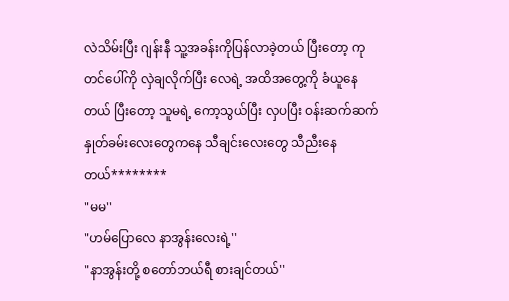လဲသိမ်းပြီး ဂျန်းနီ သူ့အခန်းကိုပြန်လာခဲ့တယ် ပြီးတော့ ကုတင်ပေါ်ကို လှဲချလိုက်ပြီး လေရဲ့ အထိအတွေ့ကို ခံယူနေတယ် ပြီးတော့ သူမရဲ့ ကော့သွယ်ပြီး လှပပြီး ဝန်းဆက်ဆက် နှုတ်ခမ်းလေးတွေကနေ သီချင်းလေးတွေ သီညီးနေတယ်********
"မမ''
"ဟမ်ပြောလေ နာအွန်းလေးရဲ့''
"နာအွန်းတို့ စတော်ဘယ်ရီ စားချင်တယ်''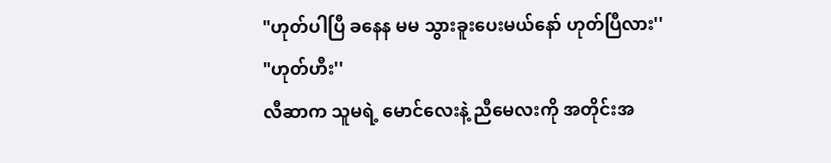"ဟုတ်ပါပြီ ခနေန မမ သွားခူးပေးမယ်နော် ဟုတ်ပြီလား''
"ဟုတ်ဟီး''
လီဆာက သူမရဲ့ မောင်လေးနဲ့ ညီမေလးကို အတိုင်းအ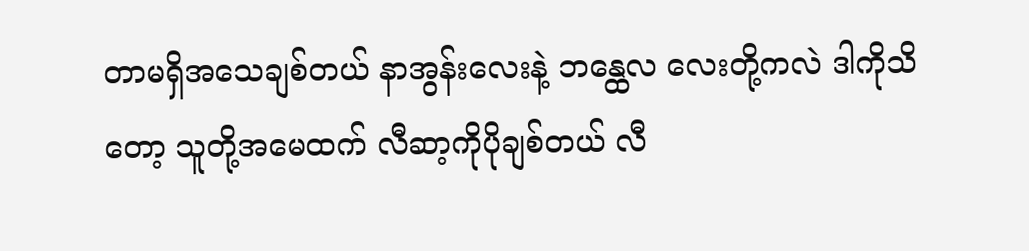တာမရှိအသေချစ်တယ် နာအွန်းလေးနဲ့ ဘန္ထေလ လေးတို့ကလဲ ဒါကိုသိတော့ သူတို့အမေထက် လီဆာ့ကိုပိုချစ်တယ် လီ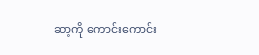ဆာ့ကို ကောင်းကောင်း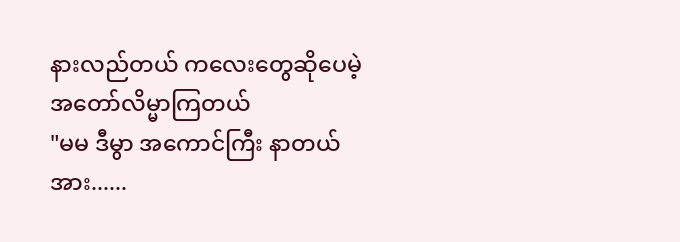နားလည်တယ် ကလေးတွေဆိုပေမဲ့ အတော်လိမ္မာကြတယ်
"မမ ဒီမွာ အကောင်ကြီး နာတယ် အား......